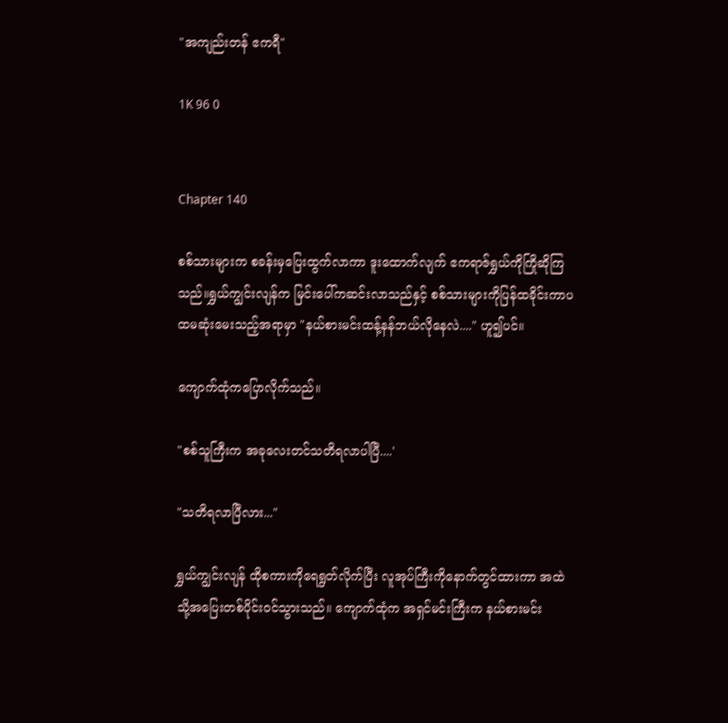"အကျည်းတန် ဧကရီ"

1K 96 0


Chapter 140

စစ်သားများက စခန်းမှပြေးထွက်လာကာ ဒူးထောက်လျက် ဧကရာဇ်ရွှယ်ကိုကြိုဆိုကြသည်။ရွှယ်ကျွင်းလျန်က မြင်းပေါ်ကဆင်းလာသည်နှင့် စစ်သားများကိုပြန်ထခိုင်းကာပထမဆုံးမေးသည့်အရာမှာ "နယ်စားမင်းထန့်နန်ဘယ်လိုနေလဲ...." ဟူ၍ပင်။

ကျောက်ထုံကပြောလိုက်သည်။

"စစ်သူကြီးက အခုလေးတင်သတိရလာပါပြီ....'

"သတိရလာပြီလား..."

ရွှယ်ကျွင်းလျန် ထိုစကားကိုရေရွတ်လိုက်ပြီး လူအုပ်ကြီးကိုနောက်တွင်ထားကာ အထဲသို့အပြေးတစ်ပိုင်းဝင်သွားသည်။ ကျောက်ထုံက အရှင်မင်းကြီးက နယ်စားမင်း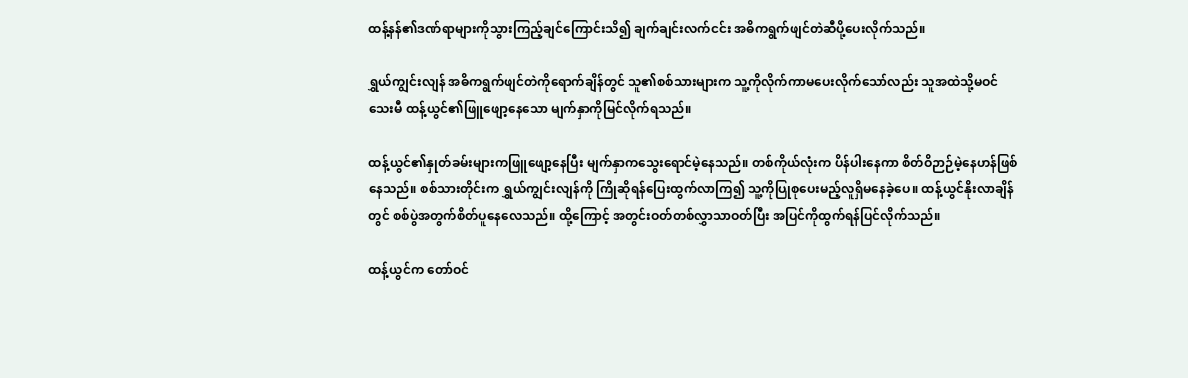ထန့်နန်၏ဒဏ်ရာများကိုသွားကြည့်ချင်ကြောင်းသိ၍ ချက်ချင်းလက်ငင်း အဓိကရွက်ဖျင်တဲဆီပို့ပေးလိုက်သည်။

ရွှယ်ကျွင်းလျန် အဓိကရွက်ဖျင်တဲကိုရောက်ချိန်တွင် သူ၏စစ်သားများက သူ့ကိုလိုက်ကာမပေးလိုက်သော်လည်း သူအထဲသို့မဝင်သေးမီ ထန့်ယွင်၏ဖြူဖျော့နေသော မျက်နှာကိုမြင်လိုက်ရသည်။

ထန့်ယွင်၏နှုတ်ခမ်းများကဖြူဖျော့နေပြီး မျက်နှာကသွေးရောင်မဲ့နေသည်။ တစ်ကိုယ်လုံးက ပိန်ပါးနေကာ စိတ်ဝိဉာဉ်မဲ့နေဟန်ဖြစ်နေသည်။ စစ်သားတိုင်းက ရွှယ်ကျွင်းလျန်ကို ကြိုဆိုရန်ပြေးထွက်လာကြ၍ သူ့ကိုပြုစုပေးမည့်လူရှိမနေခဲ့ပေ။ ထန့်ယွင်နိုးလာချိန်တွင် စစ်ပွဲအတွက်စိတ်ပူနေလေသည်။ ထို့ကြောင့် အတွင်းဝတ်တစ်လွှာသာဝတ်ပြီး အပြင်ကိုထွက်ရန်ပြင်လိုက်သည်။

ထန့်ယွင်က တော်ဝင်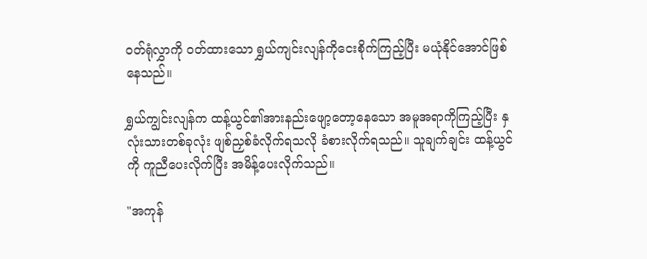ဝတ်ရုံလွှာကို ဝတ်ထားသော ရွှယ်ကျင်းလျန်ကိုငေးစိုက်ကြည့်ပြီး မယုံနိုင်အောင်ဖြစ်နေသည်။

ရွှယ်ကျွင်းလျန်က ထန့်ယွင်၏အားနည်းဖျော့တော့နေသော အမူအရာကိုကြည့်ပြီး နှလုံးသားတစ်ခုလုံး ဖျစ်ညှစ်ခံလိုက်ရသလို ခံစားလိုက်ရသည်။ သူချက်ချင်း ထန့်ယွင်ကို ကူညီပေးလိုက်ပြီး အမိန့်ပေးလိုက်သည်။

"အကုန်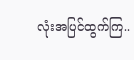လုံးအပြင်ထွက်ကြ..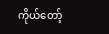ကိုယ်တော့်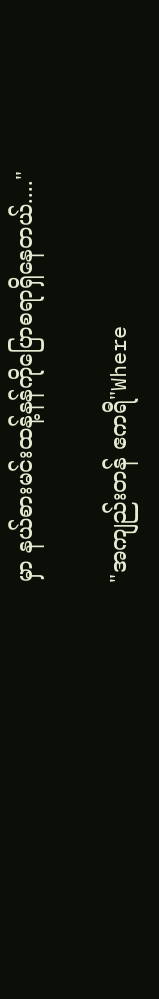မှာ နယ်စားမင်းထန့်နန်ကိုပြောစရာရှိနေတယ်...."

"အကျည်းတန် ဧကရီ"Where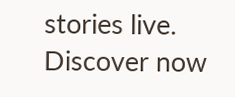stories live. Discover now